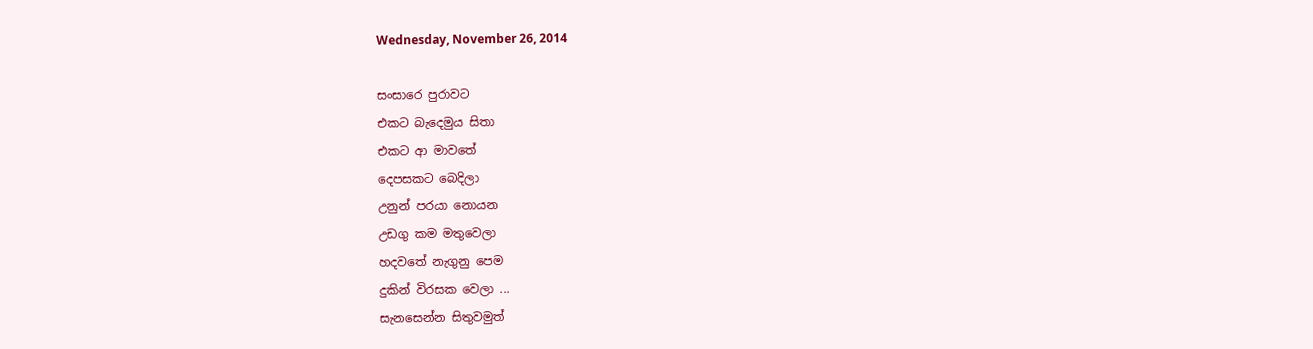Wednesday, November 26, 2014

සංසාරෙ පුරාවට
එකට බැදෙමුය සිතා
එකට ආ මාවතේ
දෙපසකට බෙදිලා
උනුන් පරයා නොයන
උඩගු කම මතුවෙලා
හදවතේ නැගුනු පෙම
දුකින් විරසක වෙලා ...
සැනසෙන්න සිතුවමුත්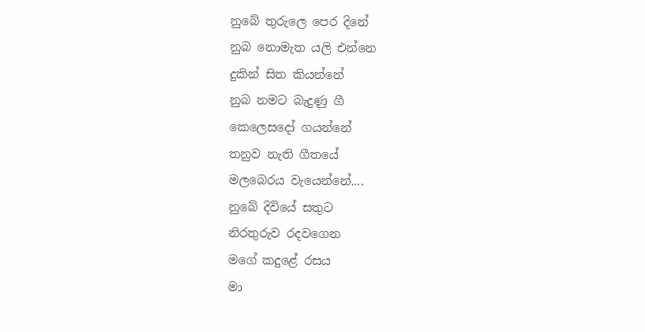නුබේ තුරුලෙ පෙර දිනේ
නුබ නොමැත යලි එන්නෙ
දුකින් සිත කියන්නේ
නුබ නමට බැදුණු ගී
කෙලෙසදෝ ගයන්නේ
තනුව නැති ගීතයේ
මලබෙරය වැයෙන්නේ....
නුබේ දිවියේ සතුට
නිරතුරුව රදවගෙන
මගේ කදුළේ රසය
මා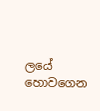ලයේ හොවගෙන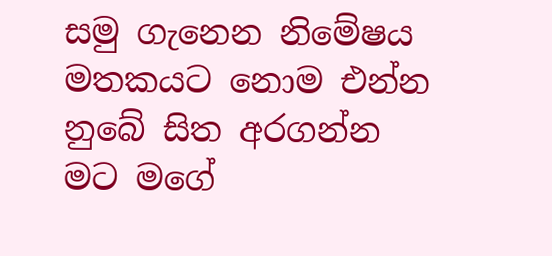සමු ගැනෙන නිමේෂය
මතකයට නොම එන්න
නුබේ සිත අරගන්න
මට මගේ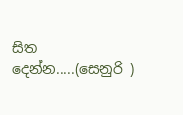සිත දෙන්න.....(සෙනුරි )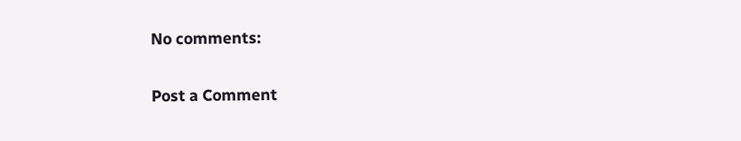No comments:

Post a Comment